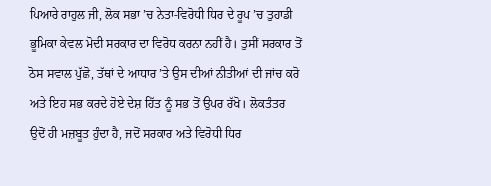ਪਿਆਰੇ ਰਾਹੁਲ ਜੀ, ਲੋਕ ਸਭਾ ’ਚ ਨੇਤਾ-ਵਿਰੋਧੀ ਧਿਰ ਦੇ ਰੂਪ ’ਚ ਤੁਹਾਡੀ ਭੂਮਿਕਾ ਕੇਵਲ ਮੋਦੀ ਸਰਕਾਰ ਦਾ ਵਿਰੋਧ ਕਰਨਾ ਨਹੀਂ ਹੈ। ਤੁਸੀਂ ਸਰਕਾਰ ਤੋਂ ਠੋਸ ਸਵਾਲ ਪੁੱਛੋ, ਤੱਥਾਂ ਦੇ ਆਧਾਰ ’ਤੇ ਉਸ ਦੀਆਂ ਨੀਤੀਆਂ ਦੀ ਜਾਂਚ ਕਰੋ ਅਤੇ ਇਹ ਸਭ ਕਰਦੇ ਹੋਏ ਦੇਸ਼ ਹਿੱਤ ਨੂੰ ਸਭ ਤੋਂ ਉਪਰ ਰੱਖੋ। ਲੋਕਤੰਤਰ ਉਦੋਂ ਹੀ ਮਜ਼ਬੂਤ ਹੁੰਦਾ ਹੈ, ਜਦੋਂ ਸਰਕਾਰ ਅਤੇ ਵਿਰੋਧੀ ਧਿਰ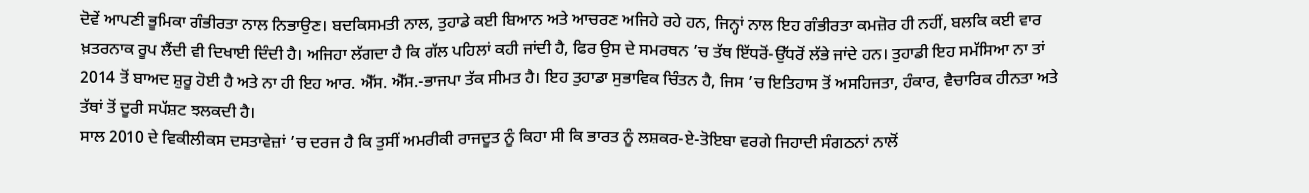ਦੋਵੇਂ ਆਪਣੀ ਭੂਮਿਕਾ ਗੰਭੀਰਤਾ ਨਾਲ ਨਿਭਾਉਣ। ਬਦਕਿਸਮਤੀ ਨਾਲ, ਤੁਹਾਡੇ ਕਈ ਬਿਆਨ ਅਤੇ ਆਚਰਣ ਅਜਿਹੇ ਰਹੇ ਹਨ, ਜਿਨ੍ਹਾਂ ਨਾਲ ਇਹ ਗੰਭੀਰਤਾ ਕਮਜ਼ੋਰ ਹੀ ਨਹੀਂ, ਬਲਕਿ ਕਈ ਵਾਰ ਖ਼ਤਰਨਾਕ ਰੂਪ ਲੈਂਦੀ ਵੀ ਦਿਖਾਈ ਦਿੰਦੀ ਹੈ। ਅਜਿਹਾ ਲੱਗਦਾ ਹੈ ਕਿ ਗੱਲ ਪਹਿਲਾਂ ਕਹੀ ਜਾਂਦੀ ਹੈ, ਫਿਰ ਉਸ ਦੇ ਸਮਰਥਨ ’ਚ ਤੱਥ ਇੱਧਰੋਂ-ਉੱਧਰੋਂ ਲੱਭੇ ਜਾਂਦੇ ਹਨ। ਤੁਹਾਡੀ ਇਹ ਸਮੱਸਿਆ ਨਾ ਤਾਂ 2014 ਤੋਂ ਬਾਅਦ ਸ਼ੁਰੂ ਹੋਈ ਹੈ ਅਤੇ ਨਾ ਹੀ ਇਹ ਆਰ. ਐੱਸ. ਐੱਸ.-ਭਾਜਪਾ ਤੱਕ ਸੀਮਤ ਹੈ। ਇਹ ਤੁਹਾਡਾ ਸੁਭਾਵਿਕ ਚਿੰਤਨ ਹੈ, ਜਿਸ ’ਚ ਇਤਿਹਾਸ ਤੋਂ ਅਸਹਿਜਤਾ, ਹੰਕਾਰ, ਵੈਚਾਰਿਕ ਹੀਨਤਾ ਅਤੇ ਤੱਥਾਂ ਤੋਂ ਦੂਰੀ ਸਪੱਸ਼ਟ ਝਲਕਦੀ ਹੈ।
ਸਾਲ 2010 ਦੇ ਵਿਕੀਲੀਕਸ ਦਸਤਾਵੇਜ਼ਾਂ ’ਚ ਦਰਜ ਹੈ ਕਿ ਤੁਸੀਂ ਅਮਰੀਕੀ ਰਾਜਦੂਤ ਨੂੰ ਕਿਹਾ ਸੀ ਕਿ ਭਾਰਤ ਨੂੰ ਲਸ਼ਕਰ-ਏ-ਤੋਇਬਾ ਵਰਗੇ ਜਿਹਾਦੀ ਸੰਗਠਨਾਂ ਨਾਲੋਂ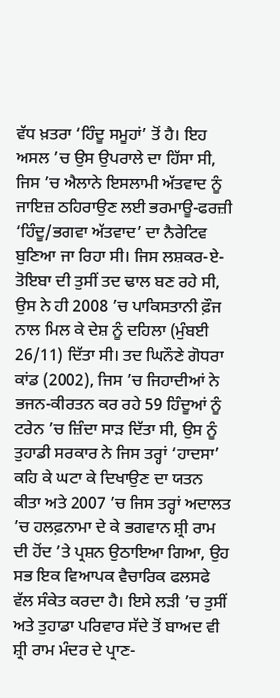ਵੱਧ ਖ਼ਤਰਾ ‘ਹਿੰਦੂ ਸਮੂਹਾਂ’ ਤੋਂ ਹੈ। ਇਹ ਅਸਲ ’ਚ ਉਸ ਉਪਰਾਲੇ ਦਾ ਹਿੱਸਾ ਸੀ, ਜਿਸ ’ਚ ਐਲਾਨੇ ਇਸਲਾਮੀ ਅੱਤਵਾਦ ਨੂੰ ਜਾਇਜ਼ ਠਹਿਰਾਉਣ ਲਈ ਭਰਮਾਊ-ਫਰਜ਼ੀ ‘ਹਿੰਦੂ/ਭਗਵਾ ਅੱਤਵਾਦ’ ਦਾ ਨੈਰੇਟਿਵ ਬੁਣਿਆ ਜਾ ਰਿਹਾ ਸੀ। ਜਿਸ ਲਸ਼ਕਰ-ਏ-ਤੋਇਬਾ ਦੀ ਤੁਸੀਂ ਤਦ ਢਾਲ ਬਣ ਰਹੇ ਸੀ, ਉਸ ਨੇ ਹੀ 2008 ’ਚ ਪਾਕਿਸਤਾਨੀ ਫ਼ੌਜ ਨਾਲ ਮਿਲ ਕੇ ਦੇਸ਼ ਨੂੰ ਦਹਿਲਾ (ਮੁੰਬਈ 26/11) ਦਿੱਤਾ ਸੀ। ਤਦ ਘਿਨੌਣੇ ਗੋਧਰਾ ਕਾਂਡ (2002), ਜਿਸ ’ਚ ਜਿਹਾਦੀਆਂ ਨੇ ਭਜਨ-ਕੀਰਤਨ ਕਰ ਰਹੇ 59 ਹਿੰਦੂਆਂ ਨੂੰ ਟਰੇਨ ’ਚ ਜ਼ਿੰਦਾ ਸਾੜ ਦਿੱਤਾ ਸੀ, ਉਸ ਨੂੰ ਤੁਹਾਡੀ ਸਰਕਾਰ ਨੇ ਜਿਸ ਤਰ੍ਹਾਂ ‘ਹਾਦਸਾ’ ਕਹਿ ਕੇ ਘਟਾ ਕੇ ਦਿਖਾਉਣ ਦਾ ਯਤਨ ਕੀਤਾ ਅਤੇ 2007 ’ਚ ਜਿਸ ਤਰ੍ਹਾਂ ਅਦਾਲਤ ’ਚ ਹਲਫ਼ਨਾਮਾ ਦੇ ਕੇ ਭਗਵਾਨ ਸ਼੍ਰੀ ਰਾਮ ਦੀ ਹੋਂਦ ’ਤੇ ਪ੍ਰਸ਼ਨ ਉਠਾਇਆ ਗਿਆ, ਉਹ ਸਭ ਇਕ ਵਿਆਪਕ ਵੈਚਾਰਿਕ ਫਲਸਫੇ ਵੱਲ ਸੰਕੇਤ ਕਰਦਾ ਹੈ। ਇਸੇ ਲੜੀ ’ਚ ਤੁਸੀਂ ਅਤੇ ਤੁਹਾਡਾ ਪਰਿਵਾਰ ਸੱਦੇ ਤੋਂ ਬਾਅਦ ਵੀ ਸ਼੍ਰੀ ਰਾਮ ਮੰਦਰ ਦੇ ਪ੍ਰਾਣ-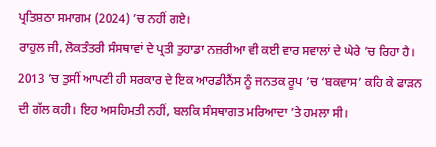ਪ੍ਰਤਿਸ਼ਠਾ ਸਮਾਗਮ (2024) ’ਚ ਨਹੀਂ ਗਏ।
ਰਾਹੁਲ ਜੀ, ਲੋਕਤੰਤਰੀ ਸੰਸਥਾਵਾਂ ਦੇ ਪ੍ਰਤੀ ਤੁਹਾਡਾ ਨਜ਼ਰੀਆ ਵੀ ਕਈ ਵਾਰ ਸਵਾਲਾਂ ਦੇ ਘੇਰੇ ’ਚ ਰਿਹਾ ਹੈ। 2013 ’ਚ ਤੁਸੀਂ ਆਪਣੀ ਹੀ ਸਰਕਾਰ ਦੇ ਇਕ ਆਰਡੀਨੈਂਸ ਨੂੰ ਜਨਤਕ ਰੂਪ ’ਚ ‘ਬਕਵਾਸ’ ਕਹਿ ਕੇ ਫਾੜਨ ਦੀ ਗੱਲ ਕਹੀ। ਇਹ ਅਸਹਿਮਤੀ ਨਹੀਂ, ਬਲਕਿ ਸੰਸਥਾਗਤ ਮਰਿਆਦਾ ’ਤੇ ਹਮਲਾ ਸੀ।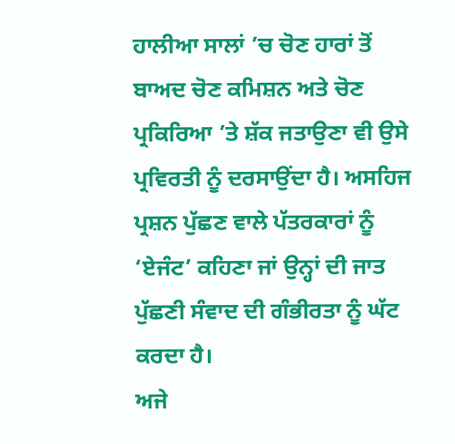ਹਾਲੀਆ ਸਾਲਾਂ ’ਚ ਚੋਣ ਹਾਰਾਂ ਤੋਂ ਬਾਅਦ ਚੋਣ ਕਮਿਸ਼ਨ ਅਤੇ ਚੋਣ ਪ੍ਰਕਿਰਿਆ ’ਤੇ ਸ਼ੱਕ ਜਤਾਉਣਾ ਵੀ ਉਸੇ ਪ੍ਰਵਿਰਤੀ ਨੂੰ ਦਰਸਾਉਂਦਾ ਹੈ। ਅਸਹਿਜ ਪ੍ਰਸ਼ਨ ਪੁੱਛਣ ਵਾਲੇ ਪੱਤਰਕਾਰਾਂ ਨੂੰ ‘ਏਜੰਟ’ ਕਹਿਣਾ ਜਾਂ ਉਨ੍ਹਾਂ ਦੀ ਜਾਤ ਪੁੱਛਣੀ ਸੰਵਾਦ ਦੀ ਗੰਭੀਰਤਾ ਨੂੰ ਘੱਟ ਕਰਦਾ ਹੈ।
ਅਜੇ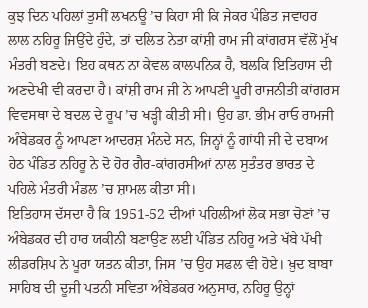ਕੁਝ ਦਿਨ ਪਹਿਲਾਂ ਤੁਸੀਂ ਲਖਨਊ ’ਚ ਕਿਹਾ ਸੀ ਕਿ ਜੇਕਰ ਪੰਡਿਤ ਜਵਾਹਰ ਲਾਲ ਨਹਿਰੂ ਜਿਉਂਦੇ ਹੁੰਦੇ, ਤਾਂ ਦਲਿਤ ਨੇਤਾ ਕਾਂਸ਼ੀ ਰਾਮ ਜੀ ਕਾਂਗਰਸ ਵੱਲੋਂ ਮੁੱਖ ਮੰਤਰੀ ਬਣਦੇ। ਇਹ ਕਥਨ ਨਾ ਕੇਵਲ ਕਾਲਪਨਿਕ ਹੈ, ਬਲਕਿ ਇਤਿਹਾਸ ਦੀ ਅਣਦੇਖੀ ਵੀ ਕਰਦਾ ਹੈ। ਕਾਂਸ਼ੀ ਰਾਮ ਜੀ ਨੇ ਆਪਣੀ ਪੂਰੀ ਰਾਜਨੀਤੀ ਕਾਂਗਰਸ ਵਿਵਸਥਾ ਦੇ ਬਦਲ ਦੇ ਰੂਪ ’ਚ ਖੜ੍ਹੀ ਕੀਤੀ ਸੀ। ਉਹ ਡਾ. ਭੀਮ ਰਾਓ ਰਾਮਜੀ ਅੰਬੇਡਕਰ ਨੂੰ ਆਪਣਾ ਆਦਰਸ਼ ਮੰਨਦੇ ਸਨ, ਜਿਨ੍ਹਾਂ ਨੂੰ ਗਾਂਧੀ ਜੀ ਦੇ ਦਬਾਅ ਹੇਠ ਪੰਡਿਤ ਨਹਿਰੂ ਨੇ ਦੋ ਹੋਰ ਗੈਰ-ਕਾਂਗਰਸੀਆਂ ਨਾਲ ਸੁਤੰਤਰ ਭਾਰਤ ਦੇ ਪਹਿਲੇ ਮੰਤਰੀ ਮੰਡਲ ’ਚ ਸ਼ਾਮਲ ਕੀਤਾ ਸੀ।
ਇਤਿਹਾਸ ਦੱਸਦਾ ਹੈ ਕਿ 1951-52 ਦੀਆਂ ਪਹਿਲੀਆਂ ਲੋਕ ਸਭਾ ਚੋਣਾਂ ’ਚ ਅੰਬੇਡਕਰ ਦੀ ਹਾਰ ਯਕੀਨੀ ਬਣਾਉਣ ਲਈ ਪੰਡਿਤ ਨਹਿਰੂ ਅਤੇ ਖੱਬੇ ਪੱਖੀ ਲੀਡਰਸ਼ਿਪ ਨੇ ਪੂਰਾ ਯਤਨ ਕੀਤਾ, ਜਿਸ ’ਚ ਉਹ ਸਫਲ ਵੀ ਹੋਏ। ਖ਼ੁਦ ਬਾਬਾ ਸਾਹਿਬ ਦੀ ਦੂਜੀ ਪਤਨੀ ਸਵਿਤਾ ਅੰਬੇਡਕਰ ਅਨੁਸਾਰ, ਨਹਿਰੂ ਉਨ੍ਹਾਂ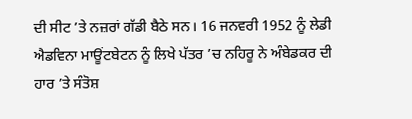ਦੀ ਸੀਟ ’ਤੇ ਨਜ਼ਰਾਂ ਗੱਡੀ ਬੈਠੇ ਸਨ। 16 ਜਨਵਰੀ 1952 ਨੂੰ ਲੇਡੀ ਐਡਵਿਨਾ ਮਾਊਂਟਬੇਟਨ ਨੂੰ ਲਿਖੇ ਪੱਤਰ ’ਚ ਨਹਿਰੂ ਨੇ ਅੰਬੇਡਕਰ ਦੀ ਹਾਰ ’ਤੇ ਸੰਤੋਸ਼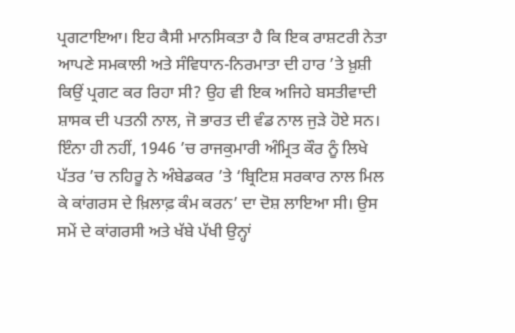ਪ੍ਰਗਟਾਇਆ। ਇਹ ਕੈਸੀ ਮਾਨਸਿਕਤਾ ਹੈ ਕਿ ਇਕ ਰਾਸ਼ਟਰੀ ਨੇਤਾ ਆਪਣੇ ਸਮਕਾਲੀ ਅਤੇ ਸੰਵਿਧਾਨ-ਨਿਰਮਾਤਾ ਦੀ ਹਾਰ ’ਤੇ ਖ਼ੁਸ਼ੀ ਕਿਉਂ ਪ੍ਰਗਟ ਕਰ ਰਿਹਾ ਸੀ? ਉਹ ਵੀ ਇਕ ਅਜਿਹੇ ਬਸਤੀਵਾਦੀ ਸ਼ਾਸਕ ਦੀ ਪਤਨੀ ਨਾਲ, ਜੋ ਭਾਰਤ ਦੀ ਵੰਡ ਨਾਲ ਜੁੜੇ ਹੋਏ ਸਨ।
ਇੰਨਾ ਹੀ ਨਹੀਂ, 1946 ’ਚ ਰਾਜਕੁਮਾਰੀ ਅੰਮ੍ਰਿਤ ਕੌਰ ਨੂੰ ਲਿਖੇ ਪੱਤਰ ’ਚ ਨਹਿਰੂ ਨੇ ਅੰਬੇਡਕਰ ’ਤੇ ‘ਬ੍ਰਿਟਿਸ਼ ਸਰਕਾਰ ਨਾਲ ਮਿਲ ਕੇ ਕਾਂਗਰਸ ਦੇ ਖ਼ਿਲਾਫ਼ ਕੰਮ ਕਰਨ’ ਦਾ ਦੋਸ਼ ਲਾਇਆ ਸੀ। ਉਸ ਸਮੇਂ ਦੇ ਕਾਂਗਰਸੀ ਅਤੇ ਖੱਬੇ ਪੱਖੀ ਉਨ੍ਹਾਂ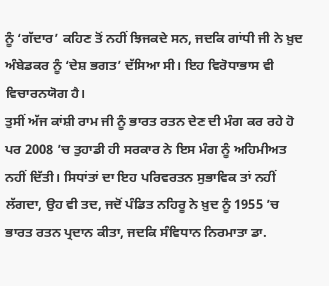ਨੂੰ ‘ਗੱਦਾਰ’ ਕਹਿਣ ਤੋਂ ਨਹੀਂ ਝਿਜਕਦੇ ਸਨ, ਜਦਕਿ ਗਾਂਧੀ ਜੀ ਨੇ ਖ਼ੁਦ ਅੰਬੇਡਕਰ ਨੂੰ ‘ਦੇਸ਼ ਭਗਤ’ ਦੱਸਿਆ ਸੀ। ਇਹ ਵਿਰੋਧਾਭਾਸ ਵੀ ਵਿਚਾਰਨਯੋਗ ਹੈ।
ਤੁਸੀਂ ਅੱਜ ਕਾਂਸ਼ੀ ਰਾਮ ਜੀ ਨੂੰ ਭਾਰਤ ਰਤਨ ਦੇਣ ਦੀ ਮੰਗ ਕਰ ਰਹੇ ਹੋ ਪਰ 2008 ’ਚ ਤੁਹਾਡੀ ਹੀ ਸਰਕਾਰ ਨੇ ਇਸ ਮੰਗ ਨੂੰ ਅਹਿਮੀਅਤ ਨਹੀਂ ਦਿੱਤੀ। ਸਿਧਾਂਤਾਂ ਦਾ ਇਹ ਪਰਿਵਰਤਨ ਸੁਭਾਵਿਕ ਤਾਂ ਨਹੀਂ ਲੱਗਦਾ, ਉਹ ਵੀ ਤਦ, ਜਦੋਂ ਪੰਡਿਤ ਨਹਿਰੂ ਨੇ ਖ਼ੁਦ ਨੂੰ 1955 ’ਚ ਭਾਰਤ ਰਤਨ ਪ੍ਰਦਾਨ ਕੀਤਾ, ਜਦਕਿ ਸੰਵਿਧਾਨ ਨਿਰਮਾਤਾ ਡਾ.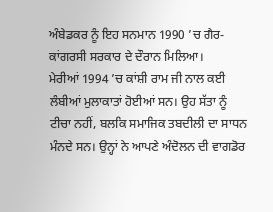ਅੰਬੇਡਕਰ ਨੂੰ ਇਹ ਸਨਮਾਨ 1990 ’ਚ ਗੈਰ-ਕਾਂਗਰਸੀ ਸਰਕਾਰ ਦੇ ਦੌਰਾਨ ਮਿਲਿਆ।
ਮੇਰੀਆਂ 1994 ’ਚ ਕਾਂਸ਼ੀ ਰਾਮ ਜੀ ਨਾਲ ਕਈ ਲੰਬੀਆਂ ਮੁਲਾਕਾਤਾਂ ਹੋਈਆਂ ਸਨ। ਉਹ ਸੱਤਾ ਨੂੰ ਟੀਚਾ ਨਹੀਂ, ਬਲਕਿ ਸਮਾਜਿਕ ਤਬਦੀਲੀ ਦਾ ਸਾਧਨ ਮੰਨਦੇ ਸਨ। ਉਨ੍ਹਾਂ ਨੇ ਆਪਣੇ ਅੰਦੋਲਨ ਦੀ ਵਾਗਡੋਰ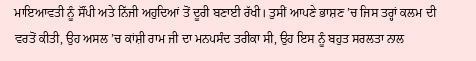ਮਾਇਆਵਤੀ ਨੂੰ ਸੌਂਪੀ ਅਤੇ ਨਿੱਜੀ ਅਹੁਦਿਆਂ ਤੋਂ ਦੂਰੀ ਬਣਾਈ ਰੱਖੀ। ਤੁਸੀਂ ਆਪਣੇ ਭਾਸ਼ਣ ’ਚ ਜਿਸ ਤਰ੍ਹਾਂ ਕਲਮ ਦੀ ਵਰਤੋਂ ਕੀਤੀ, ਉਹ ਅਸਲ ’ਚ ਕਾਂਸ਼ੀ ਰਾਮ ਜੀ ਦਾ ਮਨਪਸੰਦ ਤਰੀਕਾ ਸੀ, ਉਹ ਇਸ ਨੂੰ ਬਹੁਤ ਸਰਲਤਾ ਨਾਲ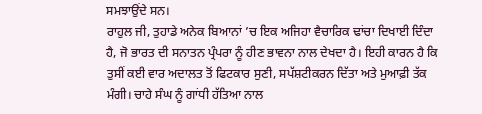ਸਮਝਾਉਂਦੇ ਸਨ।
ਰਾਹੁਲ ਜੀ, ਤੁਹਾਡੇ ਅਨੇਕ ਬਿਆਨਾਂ ’ਚ ਇਕ ਅਜਿਹਾ ਵੈਚਾਰਿਕ ਢਾਂਚਾ ਦਿਖਾਈ ਦਿੰਦਾ ਹੈ, ਜੋ ਭਾਰਤ ਦੀ ਸਨਾਤਨ ਪ੍ਰੰਪਰਾ ਨੂੰ ਹੀਣ ਭਾਵਨਾ ਨਾਲ ਦੇਖਦਾ ਹੈ। ਇਹੀ ਕਾਰਨ ਹੈ ਕਿ ਤੁਸੀਂ ਕਈ ਵਾਰ ਅਦਾਲਤ ਤੋਂ ਫਿਟਕਾਰ ਸੁਣੀ, ਸਪੱਸ਼ਟੀਕਰਨ ਦਿੱਤਾ ਅਤੇ ਮੁਆਫ਼ੀ ਤੱਕ ਮੰਗੀ। ਚਾਹੇ ਸੰਘ ਨੂੰ ਗਾਂਧੀ ਹੱਤਿਆ ਨਾਲ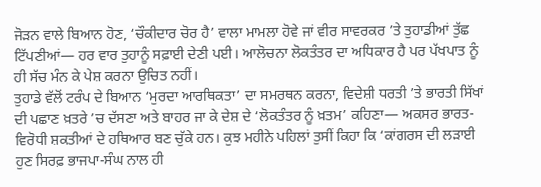ਜੋੜਨ ਵਾਲੇ ਬਿਆਨ ਹੋਣ, ‘ਚੌਕੀਦਾਰ ਚੋਰ ਹੈ’ ਵਾਲਾ ਮਾਮਲਾ ਹੋਵੇ ਜਾਂ ਵੀਰ ਸਾਵਰਕਰ ’ਤੇ ਤੁਹਾਡੀਆਂ ਤੁੱਛ ਟਿੱਪਣੀਆਂ— ਹਰ ਵਾਰ ਤੁਹਾਨੂੰ ਸਫ਼ਾਈ ਦੇਣੀ ਪਈ। ਆਲੋਚਨਾ ਲੋਕਤੰਤਰ ਦਾ ਅਧਿਕਾਰ ਹੈ ਪਰ ਪੱਖਪਾਤ ਨੂੰ ਹੀ ਸੱਚ ਮੰਨ ਕੇ ਪੇਸ਼ ਕਰਨਾ ਉਚਿਤ ਨਹੀਂ।
ਤੁਹਾਡੇ ਵੱਲੋਂ ਟਰੰਪ ਦੇ ਬਿਆਨ ‘ਮੁਰਦਾ ਆਰਥਿਕਤਾ’ ਦਾ ਸਮਰਥਨ ਕਰਨਾ, ਵਿਦੇਸ਼ੀ ਧਰਤੀ ’ਤੇ ਭਾਰਤੀ ਸਿੱਖਾਂ ਦੀ ਪਛਾਣ ਖ਼ਤਰੇ ’ਚ ਦੱਸਣਾ ਅਤੇ ਬਾਹਰ ਜਾ ਕੇ ਦੇਸ਼ ਦੇ ‘ਲੋਕਤੰਤਰ ਨੂੰ ਖ਼ਤਮ’ ਕਹਿਣਾ— ਅਕਸਰ ਭਾਰਤ-ਵਿਰੋਧੀ ਸ਼ਕਤੀਆਂ ਦੇ ਹਥਿਆਰ ਬਣ ਚੁੱਕੇ ਹਨ। ਕੁਝ ਮਹੀਨੇ ਪਹਿਲਾਂ ਤੁਸੀਂ ਕਿਹਾ ਕਿ ‘ਕਾਂਗਰਸ ਦੀ ਲੜਾਈ ਹੁਣ ਸਿਰਫ਼ ਭਾਜਪਾ-ਸੰਘ ਨਾਲ ਹੀ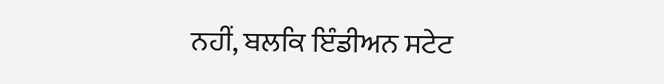ਨਹੀਂ, ਬਲਕਿ ਇੰਡੀਅਨ ਸਟੇਟ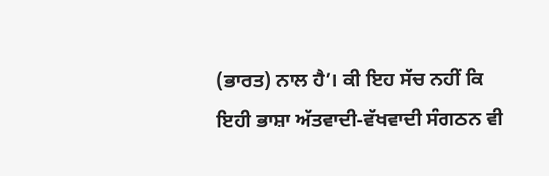(ਭਾਰਤ) ਨਾਲ ਹੈ’। ਕੀ ਇਹ ਸੱਚ ਨਹੀਂ ਕਿ ਇਹੀ ਭਾਸ਼ਾ ਅੱਤਵਾਦੀ-ਵੱਖਵਾਦੀ ਸੰਗਠਨ ਵੀ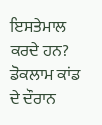ਇਸਤੇਮਾਲ ਕਰਦੇ ਹਨ? ਡੋਕਲਾਮ ਕਾਂਡ ਦੇ ਦੌਰਾਨ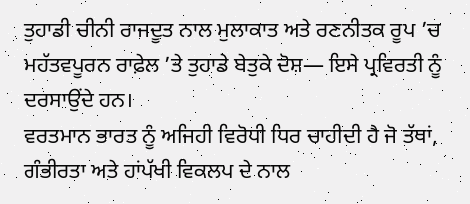ਤੁਹਾਡੀ ਚੀਨੀ ਰਾਜਦੂਤ ਨਾਲ ਮੁਲਾਕਾਤ ਅਤੇ ਰਣਨੀਤਕ ਰੂਪ ’ਚ ਮਹੱਤਵਪੂਰਨ ਰਾਫ਼ੇਲ ’ਤੇ ਤੁਹਾਡੇ ਬੇਤੁਕੇ ਦੋਸ਼— ਇਸੇ ਪ੍ਰਵਿਰਤੀ ਨੂੰ ਦਰਸਾਉਂਦੇ ਹਨ।
ਵਰਤਮਾਨ ਭਾਰਤ ਨੂੰ ਅਜਿਹੀ ਵਿਰੋਧੀ ਧਿਰ ਚਾਹੀਦੀ ਹੈ ਜੋ ਤੱਥਾਂ, ਗੰਭੀਰਤਾ ਅਤੇ ਹਾਂਪੱਖੀ ਵਿਕਲਪ ਦੇ ਨਾਲ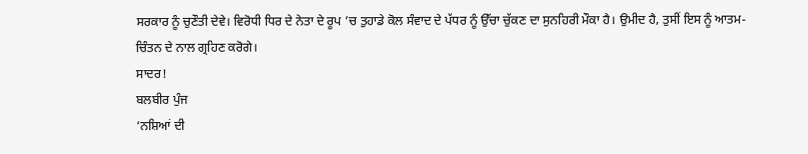ਸਰਕਾਰ ਨੂੰ ਚੁਣੌਤੀ ਦੇਵੇ। ਵਿਰੋਧੀ ਧਿਰ ਦੇ ਨੇਤਾ ਦੇ ਰੂਪ ’ਚ ਤੁਹਾਡੇ ਕੋਲ ਸੰਵਾਦ ਦੇ ਪੱਧਰ ਨੂੰ ਉੱਚਾ ਚੁੱਕਣ ਦਾ ਸੁਨਹਿਰੀ ਮੌਕਾ ਹੈ। ਉਮੀਦ ਹੈ, ਤੁਸੀਂ ਇਸ ਨੂੰ ਆਤਮ-ਚਿੰਤਨ ਦੇ ਨਾਲ ਗ੍ਰਹਿਣ ਕਰੋਗੇ।
ਸਾਦਰ!
ਬਲਬੀਰ ਪੁੰਜ
‘ਨਸ਼ਿਆਂ ਦੀ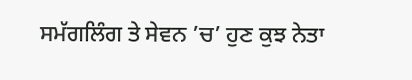ਸਮੱਗਲਿੰਗ ਤੇ ਸੇਵਨ ’ਚ’ ਹੁਣ ਕੁਝ ਨੇਤਾ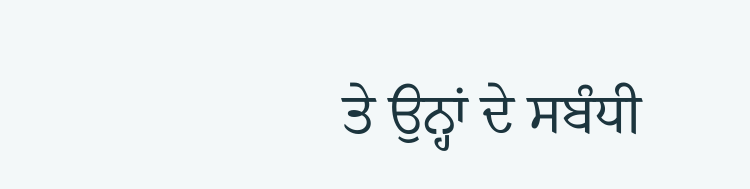ਤੇ ਉਨ੍ਹਾਂ ਦੇ ਸਬੰਧੀ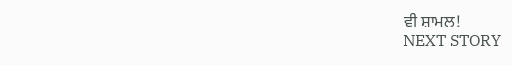ਵੀ ਸ਼ਾਮਲ!
NEXT STORY